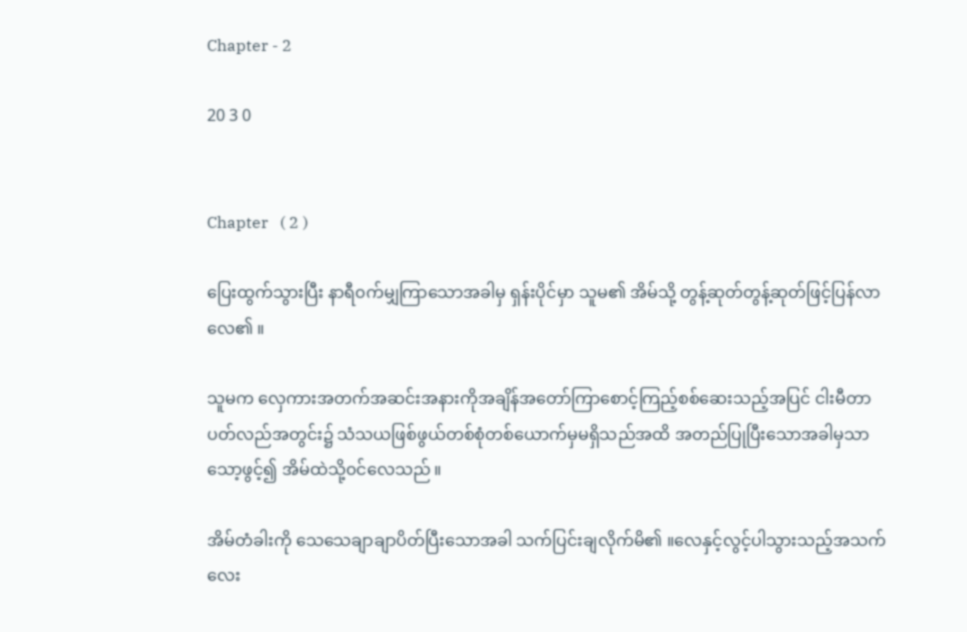Chapter - 2

20 3 0


Chapter   ( 2 )

ပြေးထွက်သွားပြီး နာရီ၀က်မျှကြာသောအခါမှ ရှန်းပိုင်မှာ သူမ၏ အိမ်သို့ တွန့်ဆုတ်တွန့်ဆုတ်ဖြင့်ပြန်လာလေ၏ ။

သူမက လှေကားအတက်အဆင်းအနားကိုအချိန်အတော်ကြာစောင့်ကြည့်စစ်ဆေးသည့်အပြင် ငါးမီတာပတ်လည်အတွင်း၌ သံသယဖြစ်ဖွယ်တစ်စုံတစ်ယောက်မှမရှိသည်အထိ အတည်ပြုပြီးသောအခါမှသာ သော့ဖွင့်၍ အိမ်ထဲသို့၀င်လေသည် ။

အိမ်တံခါးကို သေသေချာချာပိတ်ပြီးသောအခါ သက်ပြင်းချလိုက်မိ၏ ။လေနှင့်လွင့်ပါသွားသည့်အသက်လေး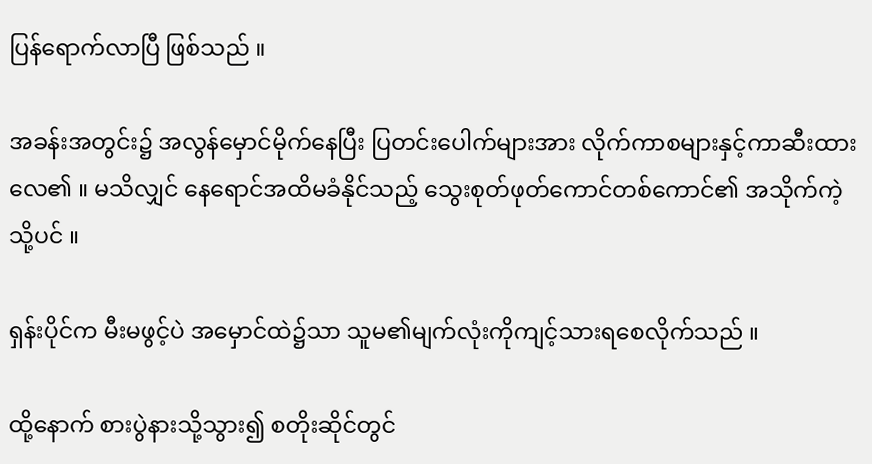ပြန်ရောက်လာပြီ ဖြစ်သည် ။

အခန်းအတွင်း၌ အလွန်မှောင်မိုက်နေပြီး ပြတင်းပေါက်များအား လိုက်ကာစများနှင့်ကာဆီးထားလေ၏ ။ မသိလျှင် နေရောင်အထိမခံနိုင်သည့် သွေးစုတ်ဖုတ်ကောင်တစ်ကောင်၏ အသိုက်ကဲ့သို့ပင် ။

ရှန်းပိုင်က မီးမဖွင့်ပဲ အမှောင်ထဲ၌သာ သူမ၏မျက်လုံးကိုကျင့်သားရစေလိုက်သည် ။

ထို့နောက် စားပွဲနားသို့သွား၍ စတိုးဆိုင်တွင်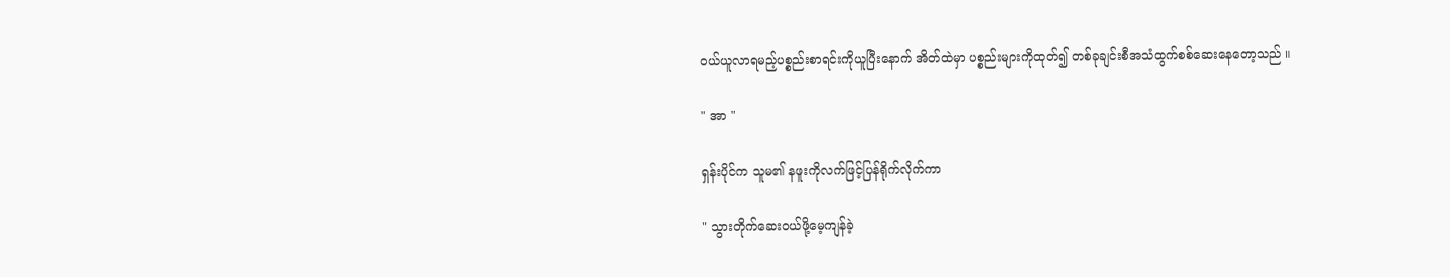၀ယ်ယူလာရမည့်ပစ္စည်းစာရင်းကိုယူပြီးနောက် အိတ်ထဲမှာ ပစ္စည်းများကိုထုတ်၍ တစ်ခုချင်းစီအသံထွက်စစ်ဆေးနေတော့သည် ။

" အာ "

ရှန်းပိုင်က သူမ၏ နဖူးကိုလက်ဖြင့်ပြန်ရိုက်လိုက်ကာ

" သွားတိုက်ဆေး၀ယ်ဖို့မေ့ကျန်ခဲ့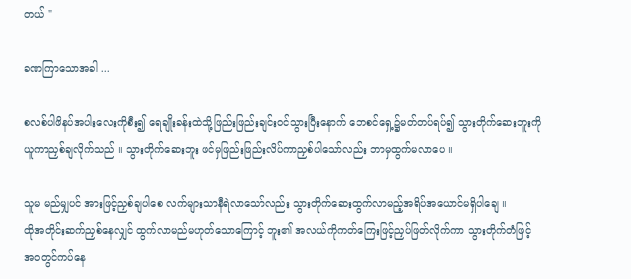တယ် "

ခဏကြာသောအခါ ...

စလစ်ပါဖိနပ်အပါးလေးကိုစီး၍ ရေချိုးခန်းထဲသို့ဖြည်းဖြည်းချင်း၀င်သွားပြီးနောက် ဘေစင်ရှေ့၌မတ်တပ်ရပ်၍ သွားတိုက်ဆေးဘူးကိုယူကာညှစ်ချလိုက်သည် ။ သွားတိုက်ဆေးဘူး ဖင်မှဖြည်းဖြည်းလိပ်ကာညှစ်ပါသော်လည်း ဘာမှထွက်မလာပေ ။

သူမ မည်မျှပင် အားဖြင့်ညှစ်ချပါစေ လက်များသာနီရဲလာသော်လည်း သွားတိုက်ဆေးထွက်လာမည့်အရိပ်အယောင်မရှိပါချေ ။
ထိုအတိုင်းဆက်ညှစ်နေလျှင် ထွက်လာမည်မဟုတ်သောကြောင့် ဘူး၏ အလယ်ကိုကတ်ကြေးဖြင့်ညှပ်ဖြတ်လိုက်ကာ သွားတိုက်တံဖြင့် အ၀တွင်ကပ်နေ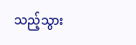သည့်သွား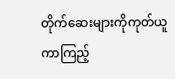တိုက်ဆေးများကိုကုတ်ယူကာကြည့်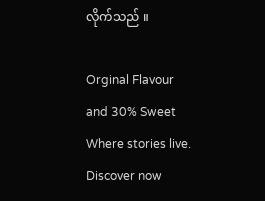လိုက်သည် ။

Orginal Flavour and 30% Sweet Where stories live. Discover now